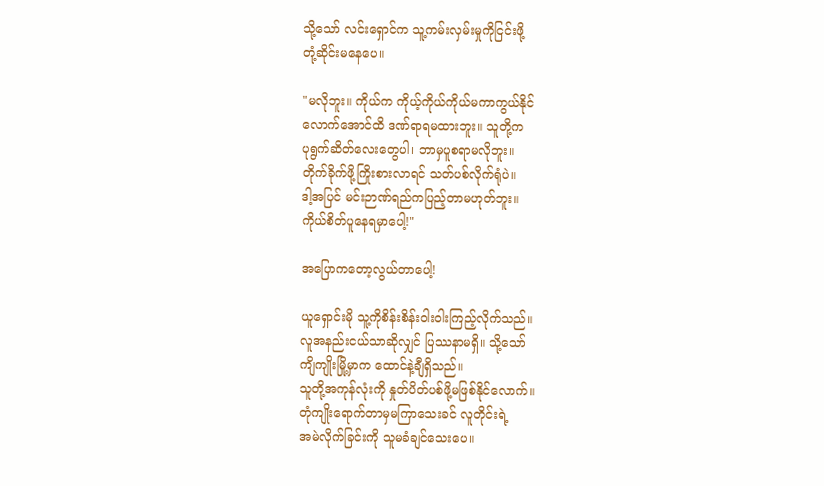သို့သော် လင်းရှောင်က သူ့ကမ်းလှမ်းမှုကိုငြင်းဖို့
တုံ့ဆိုင်းမနေပေ။

"မလိုဘူး။ ကိုယ်က ကိုယ့်ကိုယ်ကိုယ်မကာကွယ်နိုင်
လောက်အောင်ထိ ဒဏ်ရာရမထားဘူး။ သူတို့က
ပုရွက်ဆိတ်လေးတွေပါ၊ ဘာမှပူစရာမလိုဘူး။
တိုက်ခိုက်ဖို့ကြိုးစားလာရင် သတ်ပစ်လိုက်ရုံပဲ။
ဒါ့အပြင် မင်းဉာဏ်ရည်ကပြည့်တာမဟုတ်ဘူး။
ကိုယ်စိတ်ပူနေရမှာပေါ့!"

အပြောကတော့လွယ်တာပေါ့!

ယူရှောင်းမို သူ့ကိုစိန်းစိန်းဝါးဝါးကြည့်လိုက်သည်။
လူအနည်းငယ်သာဆိုလျှင် ပြဿနာမရှိ။ သို့သော်
ကျိကျိုးမြို့မှာက ထောင်နဲ့ချီရှိသည်။
သူတို့အကုန်လုံးကို နှုတ်ပိတ်ပစ်ဖို့မဖြစ်နိုင်လောက်။
တုံကျိုးရောက်တာမှမကြာသေးခင် လူတိုင်းရဲ့
အမဲလိုက်ခြင်းကို သူမခံချင်သေးပေ။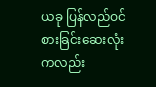ယခု ပြန်လည်ဝင်စားခြင်းဆေးလုံးကလည်း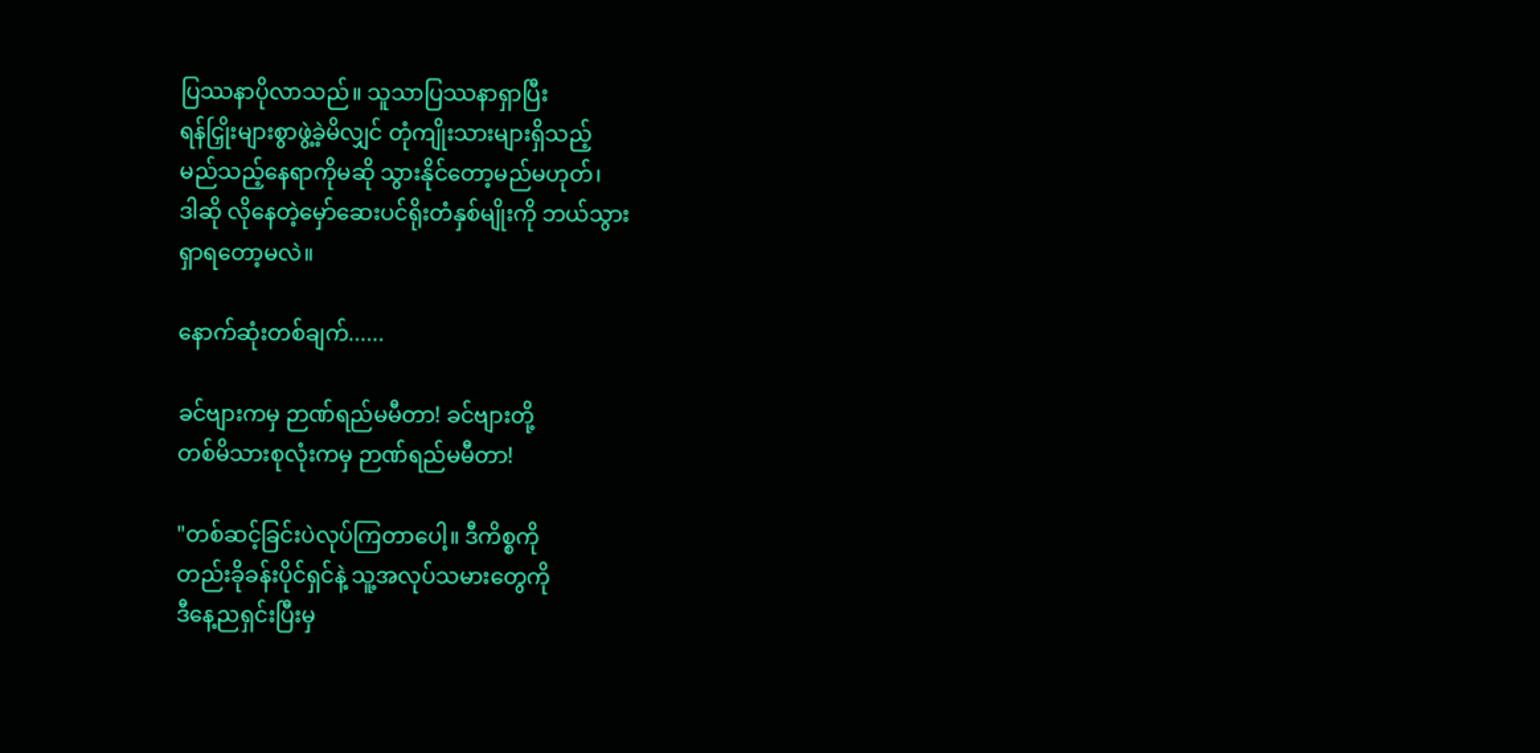ပြဿနာပိုလာသည်။ သူသာပြဿနာရှာပြီး
ရန်ငြှိုးများစွာဖွဲ့ခဲ့မိလျှင် တုံကျိုးသားများရှိသည့်
မည်သည့်နေရာကိုမဆို သွားနိုင်တော့မည်မဟုတ်၊
ဒါဆို လိုနေတဲ့မှော်ဆေးပင်ရိုးတံနှစ်မျိုးကို ဘယ်သွား
ရှာရတော့မလဲ။

နောက်ဆုံးတစ်ချက်......

ခင်ဗျားကမှ ဉာဏ်ရည်မမီတာ! ခင်ဗျားတို့
တစ်မိသားစုလုံးကမှ ဉာဏ်ရည်မမီတာ!

"တစ်ဆင့်ခြင်းပဲလုပ်ကြတာပေါ့။ ဒီကိစ္စကို
တည်းခိုခန်းပိုင်ရှင်နဲ့ သူ့အလုပ်သမားတွေကို
ဒီနေ့ညရှင်းပြီးမှ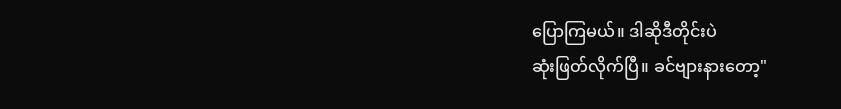ပြောကြမယ်။ ဒါဆိုဒီတိုင်းပဲ
ဆုံးဖြတ်လိုက်ပြီ။ ခင်ဗျားနားတော့"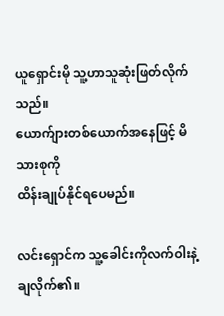ယူရှောင်းမို သူ့ဟာသူဆုံးဖြတ်လိုက်သည်။
ယောက်ျားတစ်ယောက်အနေဖြင့် မိသားစုကို
ထိန်းချုပ်နိုင်ရပေမည်။

လင်းရှောင်က သူ့ခေါင်းကိုလက်ဝါးနဲ့ချလိုက်၏။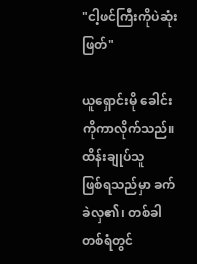"ငါ့ဖင်ကြီးကိုပဲဆုံးဖြတ်"

ယူရှောင်းမို ခေါင်းကိုကာလိုက်သည်။ ထိန်းချုပ်သူ
ဖြစ်ရသည်မှာ ခက်ခဲလှ၏၊ တစ်ခါတစ်ရံတွင်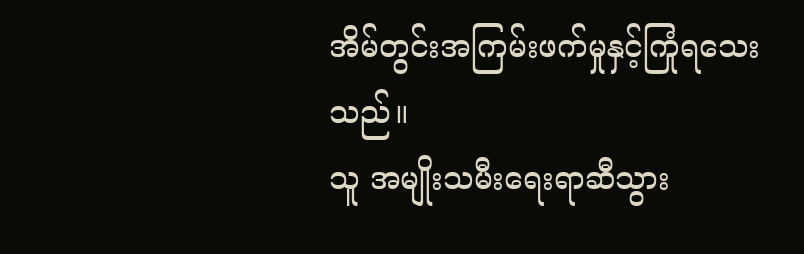အိမ်တွင်းအကြမ်းဖက်မှုနှင့်ကြုံရသေးသည်။
သူ အမျိုးသမီးရေးရာဆီသွား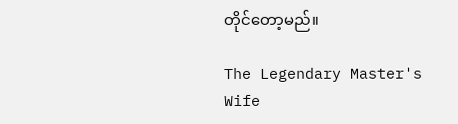တိုင်တော့မည်။

The Legendary Master's Wife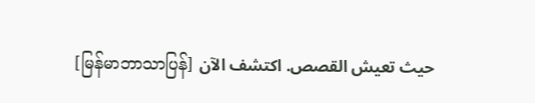[မြန်မာဘာသာပြန်] حيث تعيش القصص. اكتشف الآن